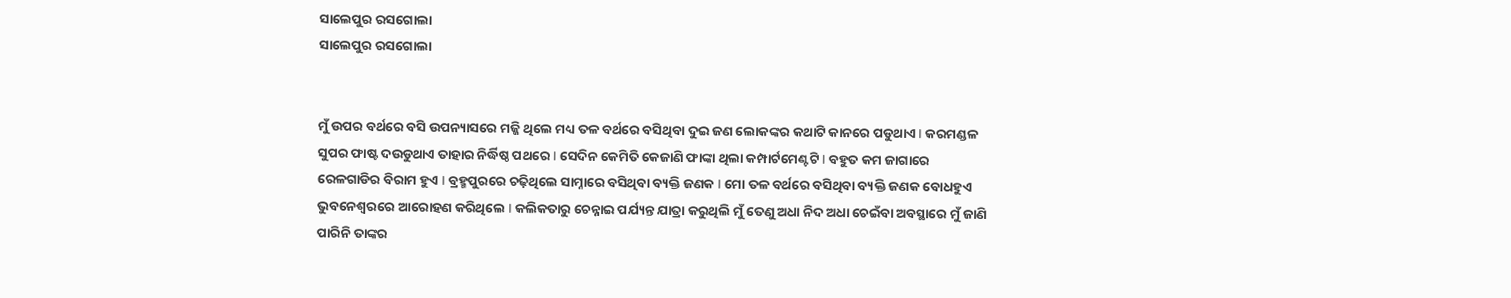ସାଲେପୁର ରସଗୋଲା
ସାଲେପୁର ରସଗୋଲା


ମୁଁ ଉପର ବର୍ଥରେ ବସି ଉପନ୍ୟାସରେ ମଜ୍ଜି ଥିଲେ ମଧ୍ୟ ତଳ ବର୍ଥରେ ବସିଥିବା ଦୁଇ ଜଣ ଲୋକଙ୍କର କଥାଟି କାନରେ ପଡୁଥାଏ I କରମଣ୍ଡଳ ସୁପର ଫାଷ୍ଟ ଦଉଡୁଥାଏ ତାହାର ନିର୍ଦ୍ଧିଷ୍ଠ ପଥରେ I ସେଦିନ କେମିତି କେଜାଣି ଫାଙ୍କା ଥିଲା କମ୍ପାର୍ଟମେଣ୍ଟଟି I ବହୁତ କମ ଜାଗାରେ ରେଳଗାଡିର ବିରାମ ହୁଏ I ବ୍ରହ୍ମପୁରରେ ଚଢ଼ିଥିଲେ ସାମ୍ନାରେ ବସିଥିବା ବ୍ୟକ୍ତି ଜଣକ I ମୋ ତଳ ବର୍ଥରେ ବସିଥିବା ବ୍ୟକ୍ତି ଜଣକ ବୋଧହୁଏ ଭୁବନେଶ୍ୱରରେ ଆରୋହଣ କରିଥିଲେ I କଲିକତାରୁ ଚେନ୍ନାଇ ପର୍ଯ୍ୟନ୍ତ ଯାତ୍ରା କରୁଥିଲି ମୁଁ ତେଣୁ ଅଧା ନିଦ ଅଧା ଚେଇଁବା ଅବସ୍ଥାରେ ମୁଁ ଜାଣି ପାରିନି ତାଙ୍କର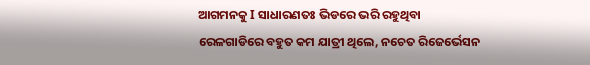ଆଗମନକୁ I ସାଧାରଣତଃ ଭିଡରେ ଭରି ରହୁଥିବା ରେଳଗାଡିରେ ବହୁତ କମ ଯାତ୍ରୀ ଥିଲେ, ନଚେତ ରିଜେର୍ଭେସନ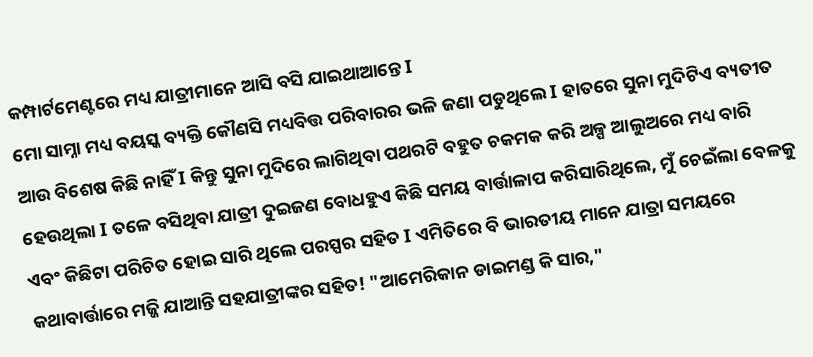କମ୍ପାର୍ଟମେଣ୍ଟରେ ମଧ୍ୟ ଯାତ୍ରୀମାନେ ଆସି ବସି ଯାଇଥାଆନ୍ତେ I
ମୋ ସାମ୍ନା ମଧ୍ୟ ବୟସ୍କ ବ୍ୟକ୍ତି କୌଣସି ମଧ୍ୟବିତ୍ତ ପରିବାରର ଭଳି ଜଣା ପଡୁଥିଲେ I ହାତରେ ସୁନା ମୁଦିଟିଏ ବ୍ୟତୀତ ଆଉ ବିଶେଷ କିଛି ନାହିଁ I କିନ୍ତୁ ସୁନା ମୁଦିରେ ଲାଗିଥିବା ପଥରଟି ବହୁତ ଚକମକ କରି ଅଳ୍ପ ଆଲୁଅରେ ମଧ୍ୟ ବାରି ହେଉଥିଲା I ତଳେ ବସିଥିବା ଯାତ୍ରୀ ଦୁଇଜଣ ବୋଧହୁଏ କିଛି ସମୟ ବାର୍ତ୍ତାଳାପ କରିସାରିଥିଲେ, ମୁଁ ଚେଇଁଲା ବେଳକୁ ଏବଂ କିଛିଟା ପରିଚିତ ହୋଇ ସାରି ଥିଲେ ପରସ୍ପର ସହିତ I ଏମିତିରେ ବି ଭାରତୀୟ ମାନେ ଯାତ୍ରା ସମୟରେ କଥାବାର୍ତ୍ତାରେ ମଜ୍ଜି ଯାଆନ୍ତି ସହଯାତ୍ରୀଙ୍କର ସହିତ! "ଆମେରିକାନ ଡାଇମଣ୍ଡ କି ସାର,"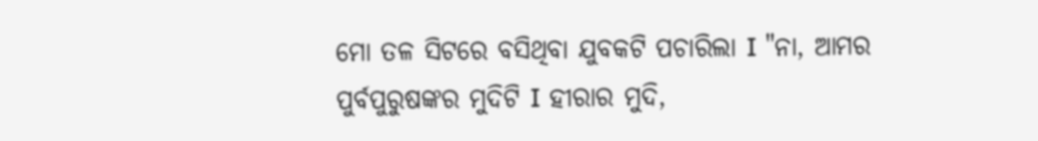ମୋ ତଳ ସିଟରେ ବସିଥିବା ଯୁବକଟି ପଚାରିଲା I "ନା, ଆମର ପୁର୍ବପୁରୁଷଙ୍କର ମୁଦିଟି I ହୀରାର ମୁଦି,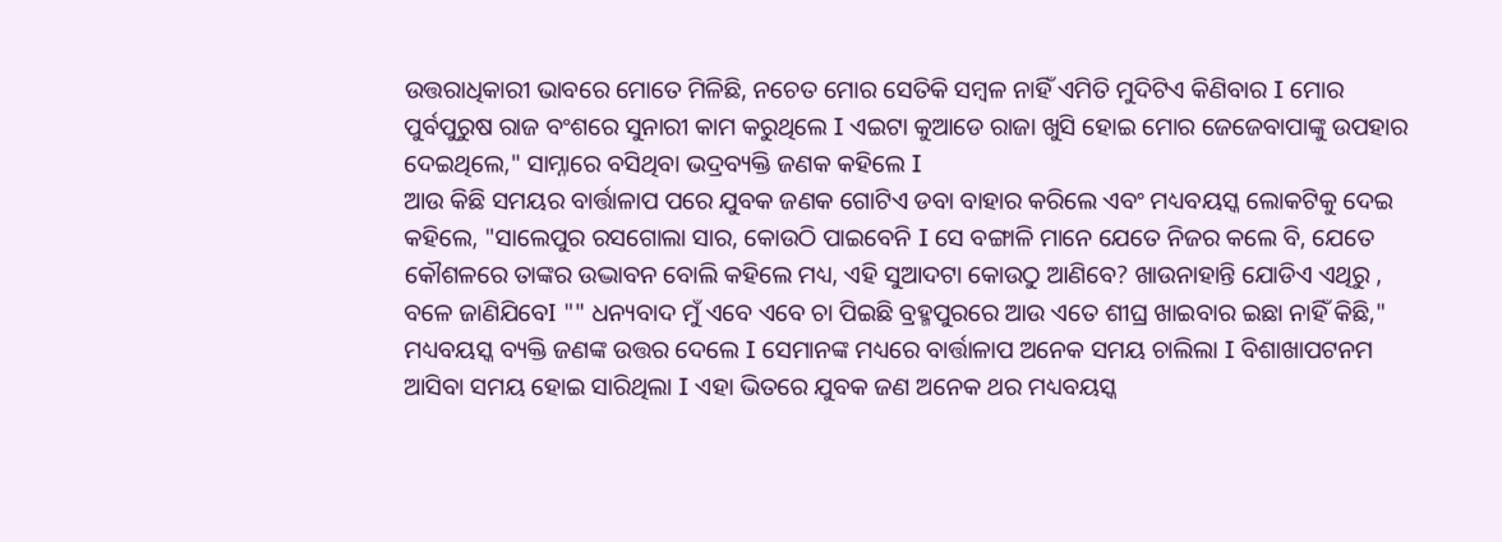ଉତ୍ତରାଧିକାରୀ ଭାବରେ ମୋତେ ମିଳିଛି, ନଚେତ ମୋର ସେତିକି ସମ୍ବଳ ନାହିଁ ଏମିତି ମୁଦିଟିଏ କିଣିବାର I ମୋର ପୁର୍ବପୁରୁଷ ରାଜ ବଂଶରେ ସୁନାରୀ କାମ କରୁଥିଲେ I ଏଇଟା କୁଆଡେ ରାଜା ଖୁସି ହୋଇ ମୋର ଜେଜେବାପାଙ୍କୁ ଉପହାର ଦେଇଥିଲେ," ସାମ୍ନାରେ ବସିଥିବା ଭଦ୍ରବ୍ୟକ୍ତି ଜଣକ କହିଲେ I
ଆଉ କିଛି ସମୟର ବାର୍ତ୍ତାଳାପ ପରେ ଯୁବକ ଜଣକ ଗୋଟିଏ ଡବା ବାହାର କରିଲେ ଏବଂ ମଧ୍ୟବୟସ୍କ ଲୋକଟିକୁ ଦେଇ କହିଲେ, "ସାଲେପୁର ରସଗୋଲା ସାର, କୋଉଠି ପାଇବେନି I ସେ ବଙ୍ଗାଳି ମାନେ ଯେତେ ନିଜର କଲେ ବି, ଯେତେ କୌଶଳରେ ତାଙ୍କର ଉଦ୍ଭାବନ ବୋଲି କହିଲେ ମଧ୍ୟ, ଏହି ସୁଆଦଟା କୋଉଠୁ ଆଣିବେ? ଖାଉନାହାନ୍ତି ଯୋଡିଏ ଏଥିରୁ , ବଳେ ଜାଣିଯିବେI "" ଧନ୍ୟବାଦ ମୁଁ ଏବେ ଏବେ ଚା ପିଇଛି ବ୍ରହ୍ମପୁରରେ ଆଉ ଏତେ ଶୀଘ୍ର ଖାଇବାର ଇଛା ନାହିଁ କିଛି," ମଧ୍ୟବୟସ୍କ ବ୍ୟକ୍ତି ଜଣଙ୍କ ଉତ୍ତର ଦେଲେ I ସେମାନଙ୍କ ମଧ୍ୟରେ ବାର୍ତ୍ତାଳାପ ଅନେକ ସମୟ ଚାଲିଲା I ବିଶାଖାପଟନମ ଆସିବା ସମୟ ହୋଇ ସାରିଥିଲା I ଏହା ଭିତରେ ଯୁବକ ଜଣ ଅନେକ ଥର ମଧ୍ୟବୟସ୍କ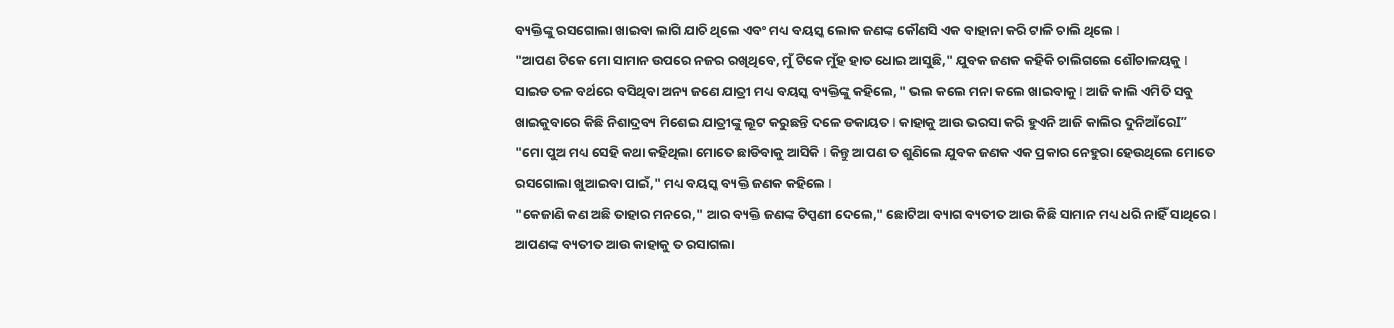ବ୍ୟକ୍ତିଙ୍କୁ ରସଗୋଲା ଖାଇବା ଲାଗି ଯାଚି ଥିଲେ ଏବଂ ମଧ୍ୟ ବୟସ୍କ ଲୋକ ଜଣଙ୍କ କୌଣସି ଏକ ବାହାନା କରି ଟାଳି ଚାଲି ଥିଲେ I
"ଆପଣ ଟିକେ ମୋ ସାମାନ ଉପରେ ନଜର ରଖିଥିବେ, ମୁଁ ଟିକେ ମୁଁହ ହାତ ଧୋଇ ଆସୁଛି," ଯୁବକ ଜଣକ କହିକି ଚାଲିଗଲେ ଶୌଚାଳୟକୁ I
ସାଇଡ ତଳ ବର୍ଥରେ ବସିଥିବା ଅନ୍ୟ ଜଣେ ଯାତ୍ରୀ ମଧ୍ୟ ବୟସ୍କ ବ୍ୟକ୍ତିଙ୍କୁ କହିଲେ, " ଭଲ କଲେ ମନା କଲେ ଖାଇବାକୁ I ଆଜି କାଲି ଏମିତି ସବୁ ଖାଇକୁବାରେ କିଛି ନିଶାଦ୍ରବ୍ୟ ମିଶେଇ ଯାତ୍ରୀଙ୍କୁ ଲୂଟ କରୁଛନ୍ତି ଦଳେ ଡକାୟତ I କାହାକୁ ଆଉ ଭରସା କରି ହୁଏନି ଆଜି କାଲିର ଦୁନିଆଁରେI”
"ମୋ ପୁଅ ମଧ୍ୟ ସେହି କଥା କହିଥିଲା ମୋତେ ଛାଡିବାକୁ ଆସିକି I କିନ୍ତୁ ଆପଣ ତ ଶୁଣିଲେ ଯୁବକ ଜଣକ ଏକ ପ୍ରକାର ନେହୁରା ହେଉଥିଲେ ମୋତେ ରସଗୋଲା ଖୁଆଇବା ପାଇଁ," ମଧ୍ୟ ବୟସ୍କ ବ୍ୟକ୍ତି ଜଣକ କହିଲେ I
"କେଜାଣି କଣ ଅଛି ତାହାର ମନରେ," ଆର ବ୍ୟକ୍ତି ଜଣଙ୍କ ଟିପ୍ପଣୀ ଦେଲେ," ଛୋଟିଆ ବ୍ୟାଗ ବ୍ୟତୀତ ଆଉ କିଛି ସାମାନ ମଧ୍ୟ ଧରି ନାହିଁ ସାଥିରେ I ଆପଣଙ୍କ ବ୍ୟତୀତ ଆଉ କାହାକୁ ତ ରସାଗଲା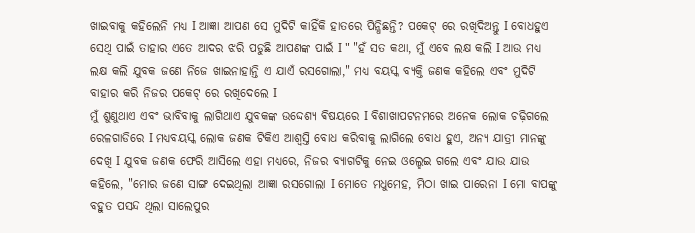ଖାଇବାକୁ କହିଲେନି ମଧ୍ୟ I ଆଜ୍ଞା ଆପଣ ସେ ମୁଦିଟି କାହିଁକି ହାତରେ ପିନ୍ଧିଛନ୍ତି? ପକେଟ୍ ରେ ରଖିଦିଅନ୍ତୁ I ବୋଧହୁଏ ସେଥି ପାଇଁ ତାହାର ଏତେ ଆଦର ଝରି ପଡୁଛି ଆପଣଙ୍କ ପାଇଁ I " "ହଁ ସତ କଥା, ମୁଁ ଏବେ ଲକ୍ଷ କଲି I ଆଉ ମଧ୍ୟ ଲକ୍ଷ କଲି ଯୁବକ ଜଣେ ନିଜେ ଖାଇନାହାନ୍ତି ଏ ଯାଏଁ ରସଗୋଲା," ମଧ୍ୟ ବୟସ୍କ ବ୍ୟକ୍ତି ଜଣକ କହିଲେ ଏବଂ ମୁଦିଟି ବାହାର କରି ନିଜର ପକେଟ୍ ରେ ରଖିଦେଲେ I
ମୁଁ ଶୁଣୁଥାଏ ଏବଂ ଭାବିବାକୁ ଲାଗିଥାଏ ଯୁବକଙ୍କ ଉଦ୍ଦେଶ୍ୟ ଵିଷୟରେ I ବିଶାଖାପଟନମରେ ଅନେକ ଲୋକ ଚଢ଼ିଗଲେ ରେଳଗାଡିରେ I ମଧ୍ୟବୟସ୍କ ଲୋକ ଜଣକ ଟିକିଏ ଆଶ୍ବସ୍ତି ବୋଧ କରିବାକୁ ଲାଗିଲେ ବୋଧ ହୁଏ, ଅନ୍ୟ ଯାତ୍ରୀ ମାନଙ୍କୁ ଦେଖି I ଯୁବକ ଜଣକ ଫେରି ଆସିଲେ ଏହା ମଧ୍ୟରେ, ନିଜର ବ୍ୟାଗଟିକୁ ନେଇ ଓଲ୍ହେଇ ଗଲେ ଏବଂ ଯାଉ ଯାଉ କହିଲେ, "ମୋର ଜଣେ ସାଙ୍ଗ ଦେଇଥିଲା ଆଜ୍ଞା ରସଗୋଲା I ମୋତେ ମଧୁମେହ, ମିଠା ଖାଇ ପାରେନା I ମୋ ବାପଙ୍କୁ ବହୁତ ପସନ୍ଦ ଥିଲା ସାଲେପୁର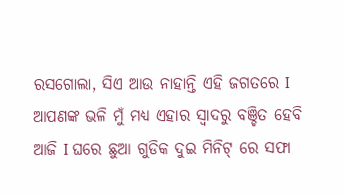ରସଗୋଲା, ସିଏ ଆଉ ନାହାନ୍ତି ଏହି ଜଗତରେ I ଆପଣଙ୍କ ଭଳି ମୁଁ ମଧ୍ୟ ଏହାର ସ୍ଵାଦରୁ ବଞ୍ଚିତ ହେବି ଆଜି I ଘରେ ଛୁଆ ଗୁଡିକ ଦୁଇ ମିନିଟ୍ ରେ ସଫା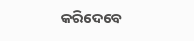କରିଦେବେ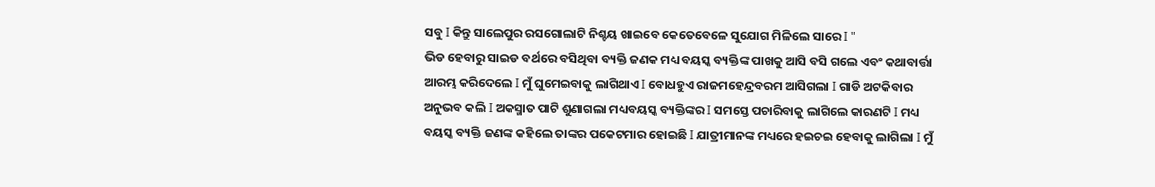ସବୁ I କିନ୍ତୁ ସାଲେପୁର ରସଗୋଲାଟି ନିଶ୍ଚୟ ଖାଇବେ କେତେବେଳେ ସୁଯୋଗ ମିଳିଲେ ସାରେ I "
ଭିଡ ହେବାରୁ ସାଇଡ ବର୍ଥରେ ବସିଥିବା ବ୍ୟକ୍ତି ଜଣକ ମଧ୍ୟ ବୟସ୍କ ବ୍ୟକ୍ତିଙ୍କ ପାଖକୁ ଆସି ବସି ଗଲେ ଏବଂ କଥାବାର୍ତ୍ତା ଆରମ୍ଭ କରିଦେଲେ I ମୁଁ ଘୁମେଇବାକୁ ଲାଗିଥାଏ I ବୋଧହୁଏ ରାଜମହେନ୍ଦ୍ରବରମ ଆସିଗଲା I ଗାଡି ଅଟକିବାର ଅନୁଭବ କଲି I ଅକସ୍ମାତ ପାଟି ଶୁଣାଗଲା ମଧ୍ୟବୟସ୍କ ବ୍ୟକ୍ତିଙ୍କର I ସମସ୍ତେ ପଚାରିବାକୁ ଲାଗିଲେ କାରଣଟି I ମଧ୍ୟ ବୟସ୍କ ବ୍ୟକ୍ତି ଜଣଙ୍କ କହିଲେ ତାଙ୍କର ପକେଟମାର ହୋଇଛି I ଯାତ୍ରୀମାନଙ୍କ ମଧ୍ୟରେ ହଇଚଇ ହେବାକୁ ଲାଗିଲା I ମୁଁ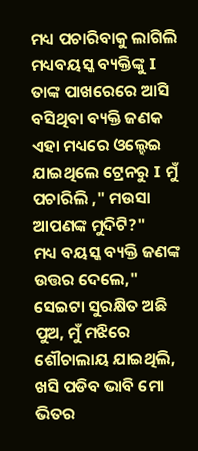ମଧ୍ୟ ପଚାରିବାକୁ ଲାଗିଲି ମଧ୍ୟବୟସ୍କ ବ୍ୟକ୍ତିଙ୍କୁ I ତାଙ୍କ ପାଖରେରେ ଆସି ବସିଥିବା ବ୍ୟକ୍ତି ଜଣକ ଏହା ମଧ୍ୟରେ ଓଲ୍ହେଇ ଯାଇଥିଲେ ଟ୍ରେନରୁ I ମୁଁ ପଚାରିଲି ," ମଉସା ଆପଣଙ୍କ ମୁଦିଟି?"
ମଧ୍ୟ ବୟସ୍କ ବ୍ୟକ୍ତି ଜଣଙ୍କ ଉତ୍ତର ଦେଲେ," ସେଇଟା ସୁରକ୍ଷିତ ଅଛି ପୁଅ, ମୁଁ ମଝିରେ ଶୌଚାଲାୟ ଯାଇଥିଲି, ଖସି ପଡିବ ଭାବି ମୋ ଭିତର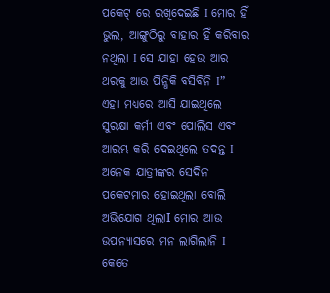ପକେଟ୍ ରେ ରଖିଦେଇଛି I ମୋର ହିଁ ଭୁଲ, ଆଙ୍ଗୁଠିରୁ ବାହାର ହିଁ କରିବାର ନଥିଲା I ସେ ଯାହା ହେଉ ଆର ଥରକୁ ଆଉ ପିନ୍ଧିକି ବସିବିନି I”
ଏହା ମଧ୍ୟରେ ଆସି ଯାଇଥିଲେ ସୁରକ୍ଷା କର୍ମୀ ଏବଂ ପୋଲିସ ଏବଂ ଆରମ୍ଭ କରି ଦେଇଥିଲେ ତଦନ୍ତ I ଅନେକ ଯାତ୍ରୀଙ୍କର ସେଦିନ ପକେଟମାର ହୋଇଥିଲା ବୋଲି ଅଭିଯୋଗ ଥିଲାI ମୋର ଆଉ ଉପନ୍ୟାସରେ ମନ ଲାଗିଲାନି I କେତେ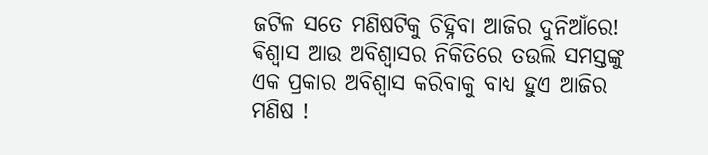ଜଟିଳ ସତେ ମଣିଷଟିକୁ ଚିହ୍ନିବା ଆଜିର ଦୁନିଆଁରେ! ଵିଶ୍ଵାସ ଆଉ ଅବିଶ୍ଵାସର ନିକିତିରେ ତଉଲି ସମସ୍ତଙ୍କୁ ଏକ ପ୍ରକାର ଅବିଶ୍ବାସ କରିବାକୁ ବାଧ୍ୟ ହୁଏ ଆଜିର ମଣିଷ !